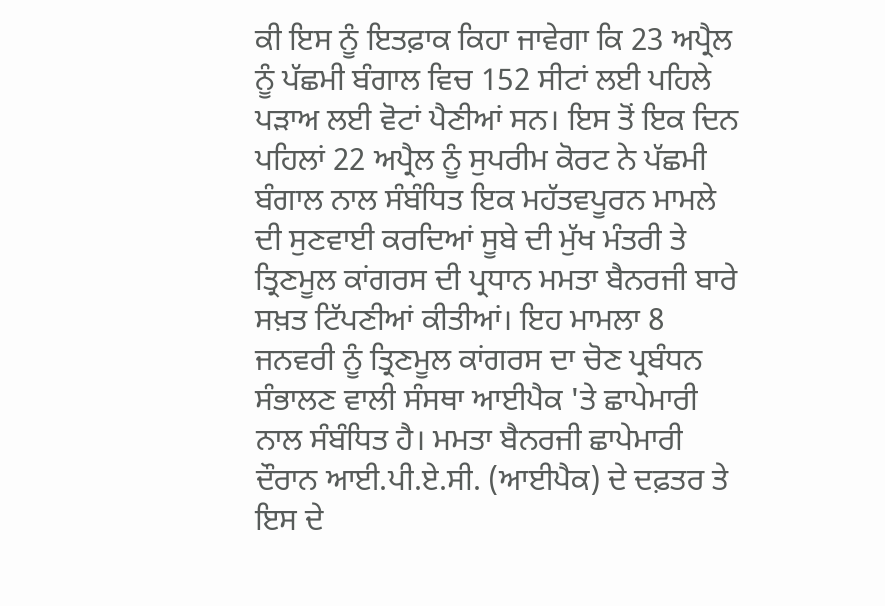ਕੀ ਇਸ ਨੂੰ ਇਤਫ਼ਾਕ ਕਿਹਾ ਜਾਵੇਗਾ ਕਿ 23 ਅਪ੍ਰੈਲ ਨੂੰ ਪੱਛਮੀ ਬੰਗਾਲ ਵਿਚ 152 ਸੀਟਾਂ ਲਈ ਪਹਿਲੇ ਪੜਾਅ ਲਈ ਵੋਟਾਂ ਪੈਣੀਆਂ ਸਨ। ਇਸ ਤੋਂ ਇਕ ਦਿਨ ਪਹਿਲਾਂ 22 ਅਪ੍ਰੈਲ ਨੂੰ ਸੁਪਰੀਮ ਕੋਰਟ ਨੇ ਪੱਛਮੀ ਬੰਗਾਲ ਨਾਲ ਸੰਬੰਧਿਤ ਇਕ ਮਹੱਤਵਪੂਰਨ ਮਾਮਲੇ ਦੀ ਸੁਣਵਾਈ ਕਰਦਿਆਂ ਸੂਬੇ ਦੀ ਮੁੱਖ ਮੰਤਰੀ ਤੇ ਤ੍ਰਿਣਮੂਲ ਕਾਂਗਰਸ ਦੀ ਪ੍ਰਧਾਨ ਮਮਤਾ ਬੈਨਰਜੀ ਬਾਰੇ ਸਖ਼ਤ ਟਿੱਪਣੀਆਂ ਕੀਤੀਆਂ। ਇਹ ਮਾਮਲਾ 8 ਜਨਵਰੀ ਨੂੰ ਤ੍ਰਿਣਮੂਲ ਕਾਂਗਰਸ ਦਾ ਚੋਣ ਪ੍ਰਬੰਧਨ ਸੰਭਾਲਣ ਵਾਲੀ ਸੰਸਥਾ ਆਈਪੈਕ 'ਤੇ ਛਾਪੇਮਾਰੀ ਨਾਲ ਸੰਬੰਧਿਤ ਹੈ। ਮਮਤਾ ਬੈਨਰਜੀ ਛਾਪੇਮਾਰੀ ਦੌਰਾਨ ਆਈ.ਪੀ.ਏ.ਸੀ. (ਆਈਪੈਕ) ਦੇ ਦਫ਼ਤਰ ਤੇ ਇਸ ਦੇ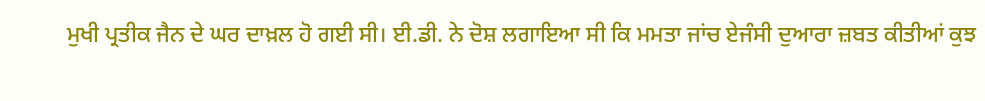ਮੁਖੀ ਪ੍ਰਤੀਕ ਜੈਨ ਦੇ ਘਰ ਦਾਖ਼ਲ ਹੋ ਗਈ ਸੀ। ਈ.ਡੀ. ਨੇ ਦੋਸ਼ ਲਗਾਇਆ ਸੀ ਕਿ ਮਮਤਾ ਜਾਂਚ ਏਜੰਸੀ ਦੁਆਰਾ ਜ਼ਬਤ ਕੀਤੀਆਂ ਕੁਝ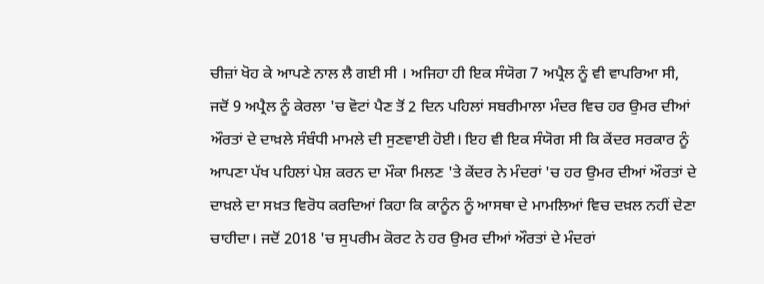ਚੀਜ਼ਾਂ ਖੋਹ ਕੇ ਆਪਣੇ ਨਾਲ ਲੈ ਗਈ ਸੀ । ਅਜਿਹਾ ਹੀ ਇਕ ਸੰਯੋਗ 7 ਅਪ੍ਰੈਲ ਨੂੰ ਵੀ ਵਾਪਰਿਆ ਸੀ, ਜਦੋਂ 9 ਅਪ੍ਰੈਲ ਨੂੰ ਕੇਰਲਾ 'ਚ ਵੋਟਾਂ ਪੈਣ ਤੋਂ 2 ਦਿਨ ਪਹਿਲਾਂ ਸਬਰੀਮਾਲਾ ਮੰਦਰ ਵਿਚ ਹਰ ਉਮਰ ਦੀਆਂ ਔਰਤਾਂ ਦੇ ਦਾਖ਼ਲੇ ਸੰਬੰਧੀ ਮਾਮਲੇ ਦੀ ਸੁਣਵਾਈ ਹੋਈ। ਇਹ ਵੀ ਇਕ ਸੰਯੋਗ ਸੀ ਕਿ ਕੇਂਦਰ ਸਰਕਾਰ ਨੂੰ ਆਪਣਾ ਪੱਖ ਪਹਿਲਾਂ ਪੇਸ਼ ਕਰਨ ਦਾ ਮੌਕਾ ਮਿਲਣ 'ਤੇ ਕੇਂਦਰ ਨੇ ਮੰਦਰਾਂ 'ਚ ਹਰ ਉਮਰ ਦੀਆਂ ਔਰਤਾਂ ਦੇ ਦਾਖ਼ਲੇ ਦਾ ਸਖ਼ਤ ਵਿਰੋਧ ਕਰਦਿਆਂ ਕਿਹਾ ਕਿ ਕਾਨੂੰਨ ਨੂੰ ਆਸਥਾ ਦੇ ਮਾਮਲਿਆਂ ਵਿਚ ਦਖ਼ਲ ਨਹੀਂ ਦੇਣਾ ਚਾਹੀਦਾ। ਜਦੋਂ 2018 'ਚ ਸੁਪਰੀਮ ਕੋਰਟ ਨੇ ਹਰ ਉਮਰ ਦੀਆਂ ਔਰਤਾਂ ਦੇ ਮੰਦਰਾਂ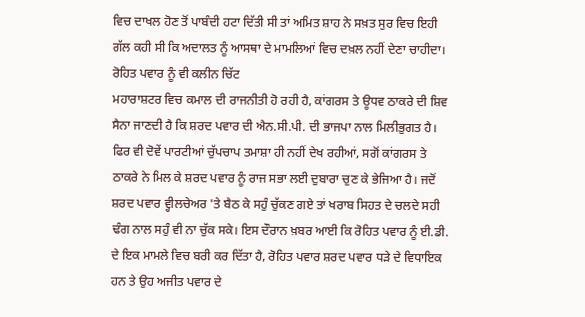ਵਿਚ ਦਾਖਲ ਹੋਣ ਤੋਂ ਪਾਬੰਦੀ ਹਟਾ ਦਿੱਤੀ ਸੀ ਤਾਂ ਅਮਿਤ ਸ਼ਾਹ ਨੇ ਸਖ਼ਤ ਸੁਰ ਵਿਚ ਇਹੀ ਗੱਲ ਕਹੀ ਸੀ ਕਿ ਅਦਾਲਤ ਨੂੰ ਆਸਥਾ ਦੇ ਮਾਮਲਿਆਂ ਵਿਚ ਦਖ਼ਲ ਨਹੀਂ ਦੇਣਾ ਚਾਹੀਦਾ।
ਰੋਹਿਤ ਪਵਾਰ ਨੂੰ ਵੀ ਕਲੀਨ ਚਿੱਟ
ਮਹਾਰਾਸ਼ਟਰ ਵਿਚ ਕਮਾਲ ਦੀ ਰਾਜਨੀਤੀ ਹੋ ਰਹੀ ਹੈ, ਕਾਂਗਰਸ ਤੇ ਊਧਵ ਠਾਕਰੇ ਦੀ ਸ਼ਿਵ ਸੈਨਾ ਜਾਣਦੀ ਹੈ ਕਿ ਸ਼ਰਦ ਪਵਾਰ ਦੀ ਐਨ.ਸੀ.ਪੀ. ਦੀ ਭਾਜਪਾ ਨਾਲ ਮਿਲੀਭੁਗਤ ਹੈ। ਫਿਰ ਵੀ ਦੋਵੇਂ ਪਾਰਟੀਆਂ ਚੁੱਪਚਾਪ ਤਮਾਸ਼ਾ ਹੀ ਨਹੀਂ ਦੇਖ ਰਹੀਆਂ, ਸਗੋਂ ਕਾਂਗਰਸ ਤੇ ਠਾਕਰੇ ਨੇ ਮਿਲ ਕੇ ਸ਼ਰਦ ਪਵਾਰ ਨੂੰ ਰਾਜ ਸਭਾ ਲਈ ਦੁਬਾਰਾ ਚੁਣ ਕੇ ਭੇਜਿਆ ਹੈ। ਜਦੋਂ ਸ਼ਰਦ ਪਵਾਰ ਵ੍ਹੀਲਚੇਅਰ 'ਤੇ ਬੈਠ ਕੇ ਸਹੁੰ ਚੁੱਕਣ ਗਏ ਤਾਂ ਖਰਾਬ ਸਿਹਤ ਦੇ ਚਲਦੇ ਸਹੀ ਢੰਗ ਨਾਲ ਸਹੁੰ ਵੀ ਨਾ ਚੁੱਕ ਸਕੇ। ਇਸ ਦੌਰਾਨ ਖ਼ਬਰ ਆਈ ਕਿ ਰੋਹਿਤ ਪਵਾਰ ਨੂੰ ਈ.ਡੀ. ਦੇ ਇਕ ਮਾਮਲੇ ਵਿਚ ਬਰੀ ਕਰ ਦਿੱਤਾ ਹੈ, ਰੋਹਿਤ ਪਵਾਰ ਸ਼ਰਦ ਪਵਾਰ ਧੜੇ ਦੇ ਵਿਧਾਇਕ ਹਨ ਤੇ ਉਹ ਅਜੀਤ ਪਵਾਰ ਦੇ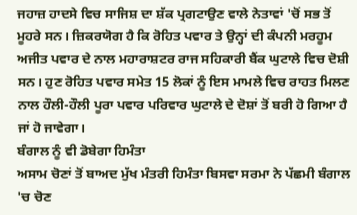ਜਹਾਜ਼ ਹਾਦਸੇ ਵਿਚ ਸਾਜਿਸ਼ ਦਾ ਸ਼ੱਕ ਪ੍ਰਗਟਾਉਣ ਵਾਲੇ ਨੇਤਾਵਾਂ 'ਚੋਂ ਸਭ ਤੋਂ ਮੂਹਰੇ ਸਨ। ਜ਼ਿਕਰਯੋਗ ਹੈ ਕਿ ਰੋਹਿਤ ਪਵਾਰ ਤੇ ਉਨ੍ਹਾਂ ਦੀ ਕੰਪਨੀ ਮਰਹੂਮ ਅਜੀਤ ਪਵਾਰ ਦੇ ਨਾਲ ਮਹਾਰਾਸ਼ਟਰ ਰਾਜ ਸਹਿਕਾਰੀ ਬੈਂਕ ਘੁਟਾਲੇ ਵਿਚ ਦੋਸ਼ੀ ਸਨ। ਹੁਣ ਰੋਹਿਤ ਪਵਾਰ ਸਮੇਤ 15 ਲੋਕਾਂ ਨੂੰ ਇਸ ਮਾਮਲੇ ਵਿਚ ਰਾਹਤ ਮਿਲਣ ਨਾਲ ਹੌਲੀ-ਹੌਲੀ ਪੂਰਾ ਪਵਾਰ ਪਰਿਵਾਰ ਘੁਟਾਲੇ ਦੇ ਦੋਸ਼ਾਂ ਤੋਂ ਬਰੀ ਹੋ ਗਿਆ ਹੈ ਜਾਂ ਹੋ ਜਾਵੇਗਾ।
ਬੰਗਾਲ ਨੂੰ ਵੀ ਡੋਬੇਗਾ ਹਿਮੰਤਾ
ਅਸਾਮ ਚੋਣਾਂ ਤੋਂ ਬਾਅਦ ਮੁੱਖ ਮੰਤਰੀ ਹਿਮੰਤਾ ਬਿਸਵਾ ਸਰਮਾ ਨੇ ਪੱਛਮੀ ਬੰਗਾਲ 'ਚ ਚੋਣ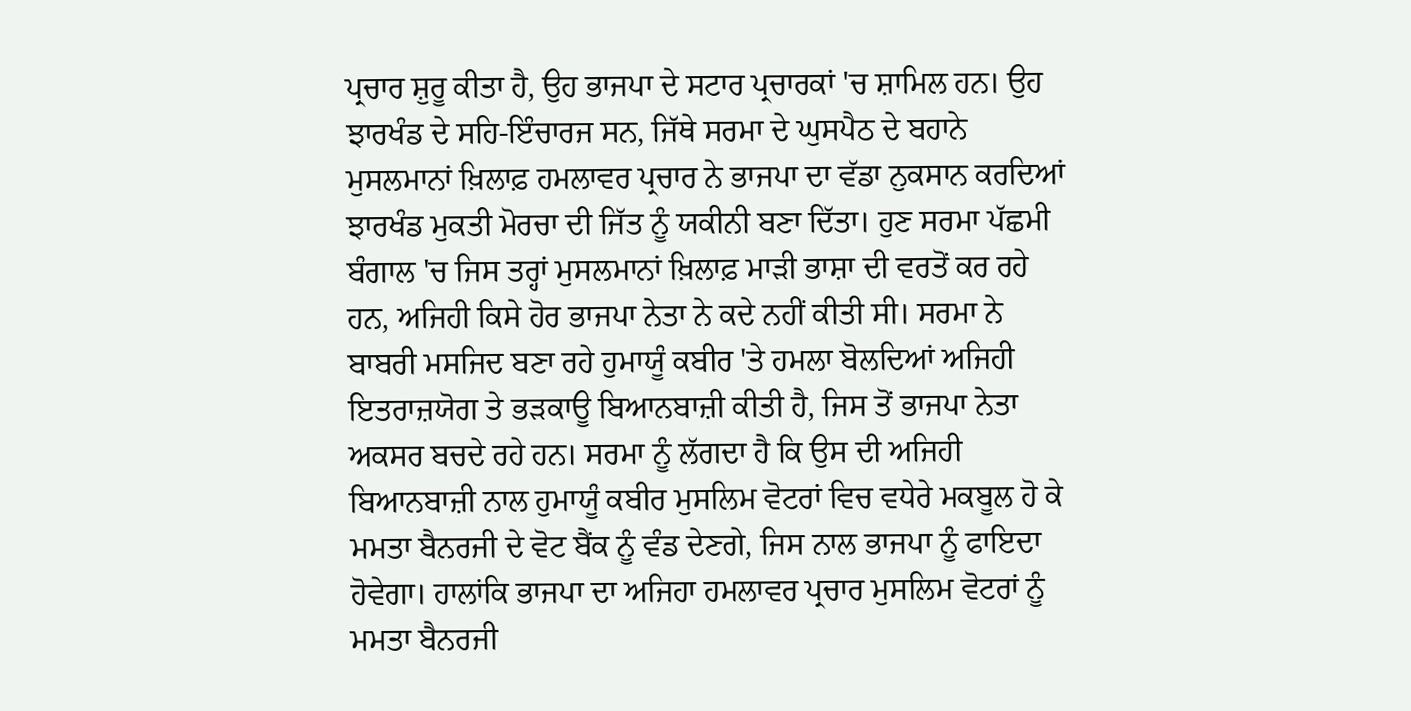ਪ੍ਰਚਾਰ ਸ਼ੁਰੂ ਕੀਤਾ ਹੈ, ਉਹ ਭਾਜਪਾ ਦੇ ਸਟਾਰ ਪ੍ਰਚਾਰਕਾਂ 'ਚ ਸ਼ਾਮਿਲ ਹਨ। ਉਹ ਝਾਰਖੰਡ ਦੇ ਸਹਿ-ਇੰਚਾਰਜ ਸਨ, ਜਿੱਥੇ ਸਰਮਾ ਦੇ ਘੁਸਪੈਠ ਦੇ ਬਹਾਨੇ ਮੁਸਲਮਾਨਾਂ ਖ਼ਿਲਾਫ਼ ਹਮਲਾਵਰ ਪ੍ਰਚਾਰ ਨੇ ਭਾਜਪਾ ਦਾ ਵੱਡਾ ਨੁਕਸਾਨ ਕਰਦਿਆਂ ਝਾਰਖੰਡ ਮੁਕਤੀ ਮੋਰਚਾ ਦੀ ਜਿੱਤ ਨੂੰ ਯਕੀਨੀ ਬਣਾ ਦਿੱਤਾ। ਹੁਣ ਸਰਮਾ ਪੱਛਮੀ ਬੰਗਾਲ 'ਚ ਜਿਸ ਤਰ੍ਹਾਂ ਮੁਸਲਮਾਨਾਂ ਖ਼ਿਲਾਫ਼ ਮਾੜੀ ਭਾਸ਼ਾ ਦੀ ਵਰਤੋਂ ਕਰ ਰਹੇ ਹਨ, ਅਜਿਹੀ ਕਿਸੇ ਹੋਰ ਭਾਜਪਾ ਨੇਤਾ ਨੇ ਕਦੇ ਨਹੀਂ ਕੀਤੀ ਸੀ। ਸਰਮਾ ਨੇ ਬਾਬਰੀ ਮਸਜਿਦ ਬਣਾ ਰਹੇ ਹੁਮਾਯੂੰ ਕਬੀਰ 'ਤੇ ਹਮਲਾ ਬੋਲਦਿਆਂ ਅਜਿਹੀ ਇਤਰਾਜ਼ਯੋਗ ਤੇ ਭੜਕਾਊ ਬਿਆਨਬਾਜ਼ੀ ਕੀਤੀ ਹੈ, ਜਿਸ ਤੋਂ ਭਾਜਪਾ ਨੇਤਾ ਅਕਸਰ ਬਚਦੇ ਰਹੇ ਹਨ। ਸਰਮਾ ਨੂੰ ਲੱਗਦਾ ਹੈ ਕਿ ਉਸ ਦੀ ਅਜਿਹੀ ਬਿਆਨਬਾਜ਼ੀ ਨਾਲ ਹੁਮਾਯੂੰ ਕਬੀਰ ਮੁਸਲਿਮ ਵੋਟਰਾਂ ਵਿਚ ਵਧੇਰੇ ਮਕਬੂਲ ਹੋ ਕੇ ਮਮਤਾ ਬੈਨਰਜੀ ਦੇ ਵੋਟ ਬੈਂਕ ਨੂੰ ਵੰਡ ਦੇਣਗੇ, ਜਿਸ ਨਾਲ ਭਾਜਪਾ ਨੂੰ ਫਾਇਦਾ ਹੋਵੇਗਾ। ਹਾਲਾਂਕਿ ਭਾਜਪਾ ਦਾ ਅਜਿਹਾ ਹਮਲਾਵਰ ਪ੍ਰਚਾਰ ਮੁਸਲਿਮ ਵੋਟਰਾਂ ਨੂੰ ਮਮਤਾ ਬੈਨਰਜੀ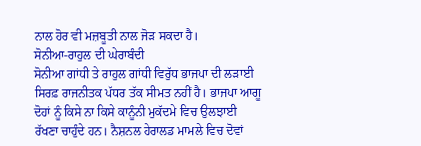ਨਾਲ ਹੋਰ ਵੀ ਮਜ਼ਬੂਤੀ ਨਾਲ ਜੋੜ ਸਕਦਾ ਹੈ।
ਸੋਨੀਆ-ਰਾਹੁਲ ਦੀ ਘੇਰਾਬੰਦੀ
ਸੋਨੀਆ ਗਾਂਧੀ ਤੇ ਰਾਹੁਲ ਗਾਂਧੀ ਵਿਰੁੱਧ ਭਾਜਪਾ ਦੀ ਲੜਾਈ ਸਿਰਫ਼ ਰਾਜਨੀਤਕ ਪੱਧਰ ਤੱਕ ਸੀਮਤ ਨਹੀਂ ਹੈ। ਭਾਜਪਾ ਆਗੂ ਦੋਹਾਂ ਨੂੰ ਕਿਸੇ ਨਾ ਕਿਸੇ ਕਾਨੂੰਨੀ ਮੁਕੱਦਮੇ ਵਿਚ ਉਲਝਾਈ ਰੱਖਣਾ ਚਾਹੁੰਦੇ ਹਨ। ਨੈਸ਼ਨਲ ਹੇਰਾਲਡ ਮਾਮਲੇ ਵਿਚ ਦੋਵਾਂ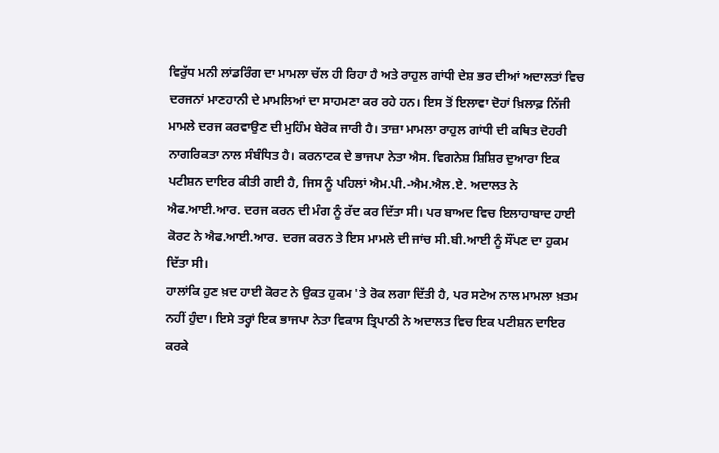ਵਿਰੁੱਧ ਮਨੀ ਲਾਂਡਰਿੰਗ ਦਾ ਮਾਮਲਾ ਚੱਲ ਹੀ ਰਿਹਾ ਹੈ ਅਤੇ ਰਾਹੁਲ ਗਾਂਧੀ ਦੇਸ਼ ਭਰ ਦੀਆਂ ਅਦਾਲਤਾਂ ਵਿਚ ਦਰਜਨਾਂ ਮਾਣਹਾਨੀ ਦੇ ਮਾਮਲਿਆਂ ਦਾ ਸਾਹਮਣਾ ਕਰ ਰਹੇ ਹਨ। ਇਸ ਤੋਂ ਇਲਾਵਾ ਦੋਹਾਂ ਖ਼ਿਲਾਫ਼ ਨਿੱਜੀ ਮਾਮਲੇ ਦਰਜ ਕਰਵਾਉਣ ਦੀ ਮੁਹਿੰਮ ਬੇਰੋਕ ਜਾਰੀ ਹੈ। ਤਾਜ਼ਾ ਮਾਮਲਾ ਰਾਹੁਲ ਗਾਂਧੀ ਦੀ ਕਥਿਤ ਦੋਹਰੀ ਨਾਗਰਿਕਤਾ ਨਾਲ ਸੰਬੰਧਿਤ ਹੈ। ਕਰਨਾਟਕ ਦੇ ਭਾਜਪਾ ਨੇਤਾ ਐਸ. ਵਿਗਨੇਸ਼ ਸ਼ਿਸ਼ਿਰ ਦੁਆਰਾ ਇਕ ਪਟੀਸ਼ਨ ਦਾਇਰ ਕੀਤੀ ਗਈ ਹੈ, ਜਿਸ ਨੂੰ ਪਹਿਲਾਂ ਐਮ.ਪੀ.-ਐਮ.ਐਲ.ਏ. ਅਦਾਲਤ ਨੇ ਐਫ.ਆਈ.ਆਰ. ਦਰਜ ਕਰਨ ਦੀ ਮੰਗ ਨੂੰ ਰੱਦ ਕਰ ਦਿੱਤਾ ਸੀ। ਪਰ ਬਾਅਦ ਵਿਚ ਇਲਾਹਾਬਾਦ ਹਾਈ ਕੋਰਟ ਨੇ ਐਫ.ਆਈ.ਆਰ. ਦਰਜ ਕਰਨ ਤੇ ਇਸ ਮਾਮਲੇ ਦੀ ਜਾਂਚ ਸੀ.ਬੀ.ਆਈ ਨੂੰ ਸੌਂਪਣ ਦਾ ਹੁਕਮ ਦਿੱਤਾ ਸੀ।
ਹਾਲਾਂਕਿ ਹੁਣ ਖ਼ਦ ਹਾਈ ਕੋਰਟ ਨੇ ਉਕਤ ਹੁਕਮ 'ਤੇ ਰੋਕ ਲਗਾ ਦਿੱਤੀ ਹੈ, ਪਰ ਸਟੇਅ ਨਾਲ ਮਾਮਲਾ ਖ਼ਤਮ ਨਹੀਂ ਹੁੰਦਾ। ਇਸੇ ਤਰ੍ਹਾਂ ਇਕ ਭਾਜਪਾ ਨੇਤਾ ਵਿਕਾਸ ਤ੍ਰਿਪਾਠੀ ਨੇ ਅਦਾਲਤ ਵਿਚ ਇਕ ਪਟੀਸ਼ਨ ਦਾਇਰ ਕਰਕੇ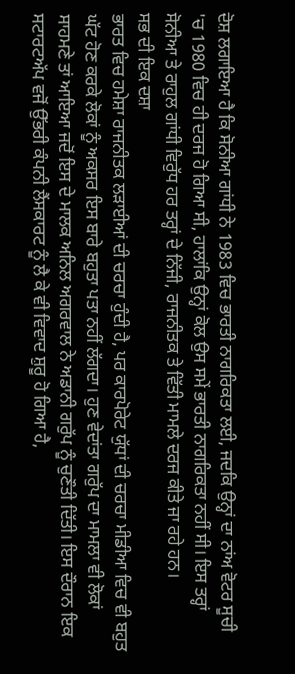ਦੋਸ਼ ਲਗਾਇਆ ਹੈ ਕਿ ਸੋਨੀਆ ਗਾਂਧੀ ਨੇ 1983 ਵਿਚ ਭਾਰਤੀ ਨਾਗਰਿਕਤਾ ਲਈ, ਜਦਕਿ ਉਨ੍ਹਾਂ ਦਾ ਨਾਂਅ ਵੋਟਰ ਸੂਚੀ 'ਚ 1980 ਵਿਚ ਹੀ ਦਰਜ ਹੋ ਗਿਆ ਸੀ, ਹਾਲਾਂਕਿ ਉਨ੍ਹਾਂ ਕੋਲ ਉਸ ਸਮੇਂ ਭਾਰਤੀ ਨਾਗਰਿਕਤਾ ਨਹੀਂ ਸੀ। ਇਸ ਤਰ੍ਹਾਂ ਸੋਨੀਆ ਤੇ ਰਾਹੁਲ ਗਾਂਧੀ ਵਿਰੁੱਧ ਹਰ ਤਰ੍ਹਾਂ ਦੇ ਨਿੱਜੀ, ਰਾਜਨੀਤਕ ਤੇ ਵਿੱਤੀ ਮਾਮਲੇ ਦਰਜ ਕੀਤੇ ਜਾ ਰਹੇ ਹਨ।
ਸਭ ਦੀ ਇਕ ਦਸ਼ਾ
ਭਾਰਤ ਵਿਚ ਹਮੇਸ਼ਾ ਰਾਜਨੀਤਕ ਲੜਾਈਆਂ ਦੀ ਚਰਚਾ ਹੁੰਦੀ ਹੈ, ਪਰ ਕਾਰਪੋਰੇਟ ਯੁੱਧਾਂ ਦੀ ਚਰਚਾ ਮੀਡੀਆ ਵਿਚ ਵੀ ਬਹੁਤ ਘੱਟ ਹੋਣ ਕਰਕੇ ਲੋਕਾਂ ਨੂੰ ਅਕਸਰ ਇਸ ਬਾਰੇ ਬਹੁਤਾ ਪਤਾ ਨਹੀਂ ਲੱਗਦਾ। ਹੁਣ ਵੇਦਾਂਤਾ ਗਰੁੱਪ ਦਾ ਮਾਮਲਾ ਵੀ ਲੋਕਾਂ ਸਾਹਮਣੇ ਤਾਂ ਆਇਆ ਜਦੋਂ ਇਸ ਦੇ ਮਾਲਕ ਅਨਿਲ ਅਗਰਵਾਲ ਨੇ ਅਡਾਨੀ ਗਰੁੱਪ ਨੂੰ ਚੁਣੌਤੀ ਦਿੱਤੀ। ਇਸ ਦੌਰਾਨ ਇਕ ਸਟਾਰਟਅੱਪ ਵਜੋਂ ਉੱਭਰੀ ਕੰਪਨੀ ਲੈਂਸਕਾਰਟ ਨੂੰ ਲੈ ਕੇ ਵੀ ਵਿਵਾਦ ਸ਼ੁਰੂ ਹੋ ਗਿਆ ਹੈ,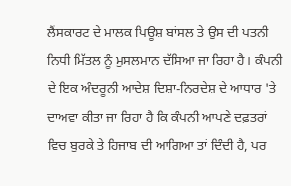ਲੈਂਸਕਾਰਟ ਦੇ ਮਾਲਕ ਪਿਊਸ਼ ਬਾਂਸਲ ਤੇ ਉਸ ਦੀ ਪਤਨੀ ਨਿਧੀ ਮਿੱਤਲ ਨੂੰ ਮੁਸਲਮਾਨ ਦੱਸਿਆ ਜਾ ਰਿਹਾ ਹੈ। ਕੰਪਨੀ ਦੇ ਇਕ ਅੰਦਰੂਨੀ ਆਦੇਸ਼ ਦਿਸ਼ਾ-ਨਿਰਦੇਸ਼ ਦੇ ਆਧਾਰ 'ਤੇ ਦਾਅਵਾ ਕੀਤਾ ਜਾ ਰਿਹਾ ਹੈ ਕਿ ਕੰਪਨੀ ਆਪਣੇ ਦਫ਼ਤਰਾਂ ਵਿਚ ਬੁਰਕੇ ਤੇ ਹਿਜਾਬ ਦੀ ਆਗਿਆ ਤਾਂ ਦਿੰਦੀ ਹੈ, ਪਰ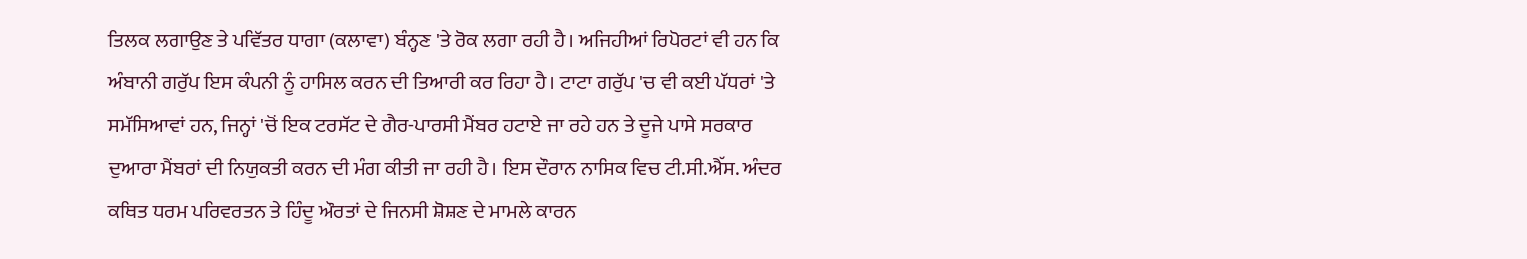ਤਿਲਕ ਲਗਾਉਣ ਤੇ ਪਵਿੱਤਰ ਧਾਗਾ (ਕਲਾਵਾ) ਬੰਨ੍ਹਣ 'ਤੇ ਰੋਕ ਲਗਾ ਰਹੀ ਹੈ। ਅਜਿਹੀਆਂ ਰਿਪੋਰਟਾਂ ਵੀ ਹਨ ਕਿ ਅੰਬਾਨੀ ਗਰੁੱਪ ਇਸ ਕੰਪਨੀ ਨੂੰ ਹਾਸਿਲ ਕਰਨ ਦੀ ਤਿਆਰੀ ਕਰ ਰਿਹਾ ਹੈ। ਟਾਟਾ ਗਰੁੱਪ 'ਚ ਵੀ ਕਈ ਪੱਧਰਾਂ 'ਤੇ ਸਮੱਸਿਆਵਾਂ ਹਨ, ਜਿਨ੍ਹਾਂ 'ਚੋਂ ਇਕ ਟਰਸੱਟ ਦੇ ਗੈਰ-ਪਾਰਸੀ ਮੈਂਬਰ ਹਟਾਏ ਜਾ ਰਹੇ ਹਨ ਤੇ ਦੂਜੇ ਪਾਸੇ ਸਰਕਾਰ ਦੁਆਰਾ ਮੈਂਬਰਾਂ ਦੀ ਨਿਯੁਕਤੀ ਕਰਨ ਦੀ ਮੰਗ ਕੀਤੀ ਜਾ ਰਹੀ ਹੈ। ਇਸ ਦੌਰਾਨ ਨਾਸਿਕ ਵਿਚ ਟੀ.ਸੀ.ਐੱਸ. ਅੰਦਰ ਕਥਿਤ ਧਰਮ ਪਰਿਵਰਤਨ ਤੇ ਹਿੰਦੂ ਔਰਤਾਂ ਦੇ ਜਿਨਸੀ ਸ਼ੋਸ਼ਣ ਦੇ ਮਾਮਲੇ ਕਾਰਨ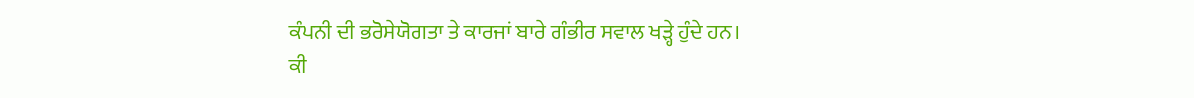ਕੰਪਨੀ ਦੀ ਭਰੋਸੇਯੋਗਤਾ ਤੇ ਕਾਰਜਾਂ ਬਾਰੇ ਗੰਭੀਰ ਸਵਾਲ ਖੜ੍ਹੇ ਹੁੰਦੇ ਹਨ।
ਕੀ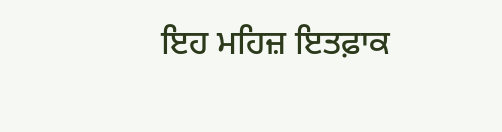ਇਹ ਮਹਿਜ਼ ਇਤਫ਼ਾਕ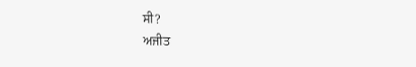ਸੀ?
ਅਜੀਤ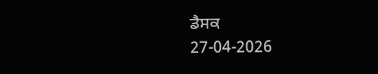ਡੈਸਕ
27-04-2026